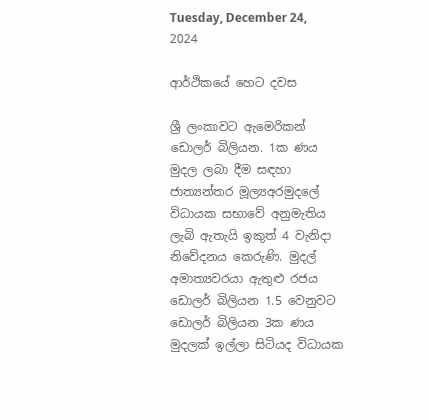Tuesday, December 24, 2024

ආර්ථිකයේ හෙට දවස

ශ්‍රී ලංකාවට ඇමෙරිකන් ඩොලර් බිලියන. 1ක ණය මුදල ලබා දීම සඳහා ජාත්‍යන්තර මූල්‍යඅරමුද‍ලේ විධායක සභාවේ අනුමැතිය ලැබි ඇතැයි ඉකුත් 4 වැනිදා නිවේදනය කෙරුණි. මුදල් අමාත්‍යවරයා ඇතුළු රජය ඩොලර් බිලියන 1.5 වෙනුවට ඩොලර් බිලියන 3ක ණය මුදලක් ඉල්ලා සිටියද විධායක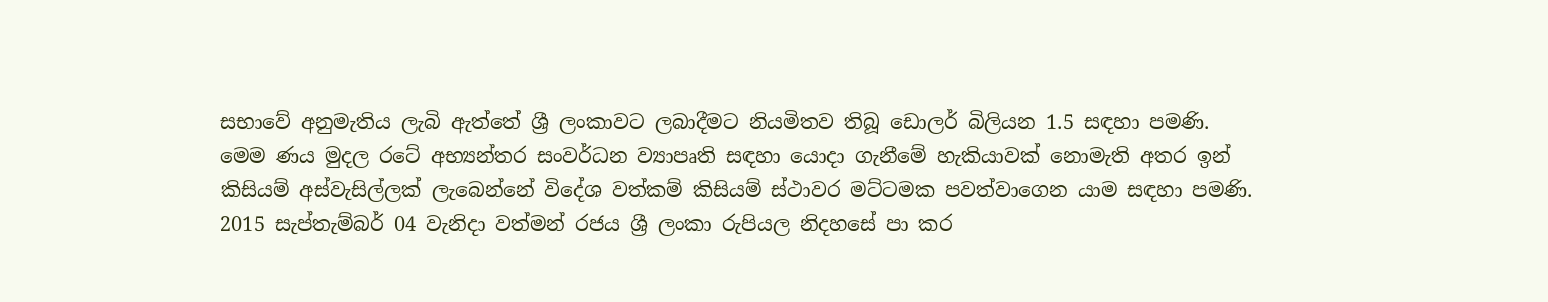සභාවේ අනුමැතිය ලැබි ඇත්තේ ශ්‍රී ලංකාවට ලබාදීමට නියමිතව තිබූ ඩොලර් බිලියන 1.5 සඳහා පමණි.
මෙම ණය මුදල රටේ අභ්‍යන්තර සංවර්ධන ව්‍යාපෘති සඳහා යොදා ගැනීමේ හැකියාවක් නොමැති අතර ඉන් කිසියම් අස්වැසිල්ලක් ලැබෙන්නේ විදේශ වත්කම් කිසියම් ස්ථාවර මට්ටමක පවත්වාගෙන යාම සඳහා පමණි. 2015 සැප්තැම්බර් 04 වැනිදා වත්මන් රජය ශ්‍රී ලංකා රුපියල නිදහසේ පා කර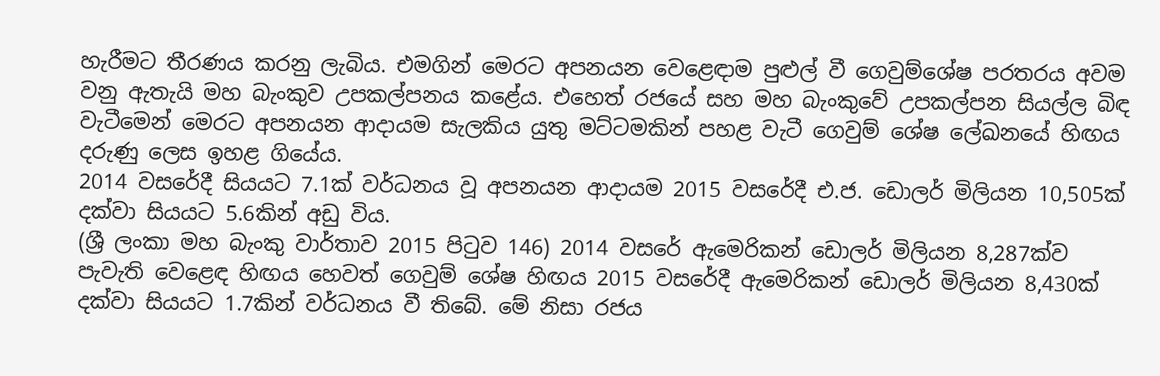හැරීමට තීරණය කරනු ලැබිය. එමගින් මෙරට අපනයන වෙළෙඳාම පුළුල් වී ගෙවුම්ශේෂ පරතරය අවම වනු ඇතැයි මහ බැංකුව උපකල්පනය කළේය. එහෙත් රජයේ සහ මහ බැංකුවේ උපකල්පන සියල්ල බිඳ වැටීමෙන් මෙරට අපනයන ආදායම සැලකිය යුතු මට්ටමකින් පහළ වැටී ගෙවුම් ශේෂ ‍ලේඛනයේ හිඟය දරුණු ලෙස ඉහළ ගියේය.
2014 වසරේදී සියයට 7.1ක් වර්ධනය වූ අපනයන ආදායම 2015 වසරේදී එ.ජ. ඩොලර් මිලියන 10,505ක් දක්වා සියයට 5.6කින් අඩු විය.
(ශ්‍රී ලංකා මහ බැංකු වාර්තාව 2015 පිටුව 146) 2014 වසරේ ඇමෙරිකන් ඩොලර් මිලියන 8,287ක්ව පැවැති වෙළෙඳ හිඟය හෙවත් ගෙවුම් ශේෂ හිඟය 2015 වසරේදී ඇමෙරිකන් ඩොලර් මිලියන 8,430ක් දක්වා සියයට 1.7කින් වර්ධනය වී තිබේ. මේ නිසා රජය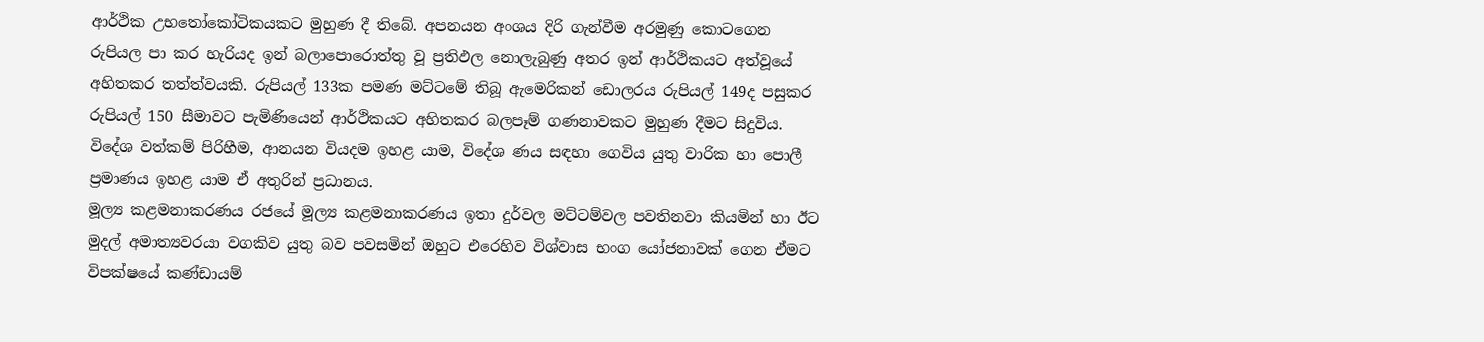ආර්ථික උභතෝකෝටිකයකට මුහුණ දී තිබේ. අපනයන අංශය දිරි ගැන්වීම අරමුණු කොටගෙන රුපියල පා කර හැරියද ඉන් බලා‍පොරොත්තු වූ ප්‍රතිඵල නොලැබුණු අතර ඉන් ආර්ථිකයට අත්වූයේ අහිතකර තත්ත්වයකි. රුපියල් 133ක පමණ මට්ටමේ තිබූ ඇමෙරිකන් ඩොලරය රුපියල් 149ද පසුකර රුපියල් 150 සීමාවට පැමිණියෙන් ආර්ථිකයට අහිතකර බලපෑම් ගණනාවකට මුහුණ දීමට සිදුවිය. විදේශ වත්කම් පිරිහීම, ආනයන වියදම ඉහළ යාම, විදේශ ණය සඳහා ගෙවිය යුතු වාරික හා ‍පොලී ප්‍රමාණය ඉහළ යාම ඒ අතුරින් ප්‍රධානය.
මූල්‍ය කළමනාකරණය රජයේ මූල්‍ය කළමනාකරණය ඉතා දුර්වල මට්ටම්වල පවතිනවා කියමින් හා ඊට මුදල් අමාත්‍යවරයා වගකිව යුතු බව පවසමින් ඔහුට එරෙහිව විශ්වාස භංග යෝජනාවක් ගෙන ඒමට විපක්ෂයේ කණ්ඩායම්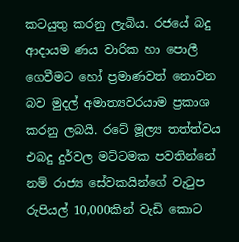කටයුතු කරනු ලැබිය. රජයේ බදු ආදායම ණය වාරික හා ‍පොලී ගෙවීමට හෝ ප්‍රමාණවත් නොවන බව මුදල් අමාත්‍යවරයාම ප්‍රකාශ කරනු ලබයි. රටේ මූල්‍ය තත්ත්වය එබදු දුර්වල මට්ටමක පවතින්නේ නම් රාජ්‍ය සේවකයින්ගේ වැටුප රුපියල් 10,000කින් වැඩි කොට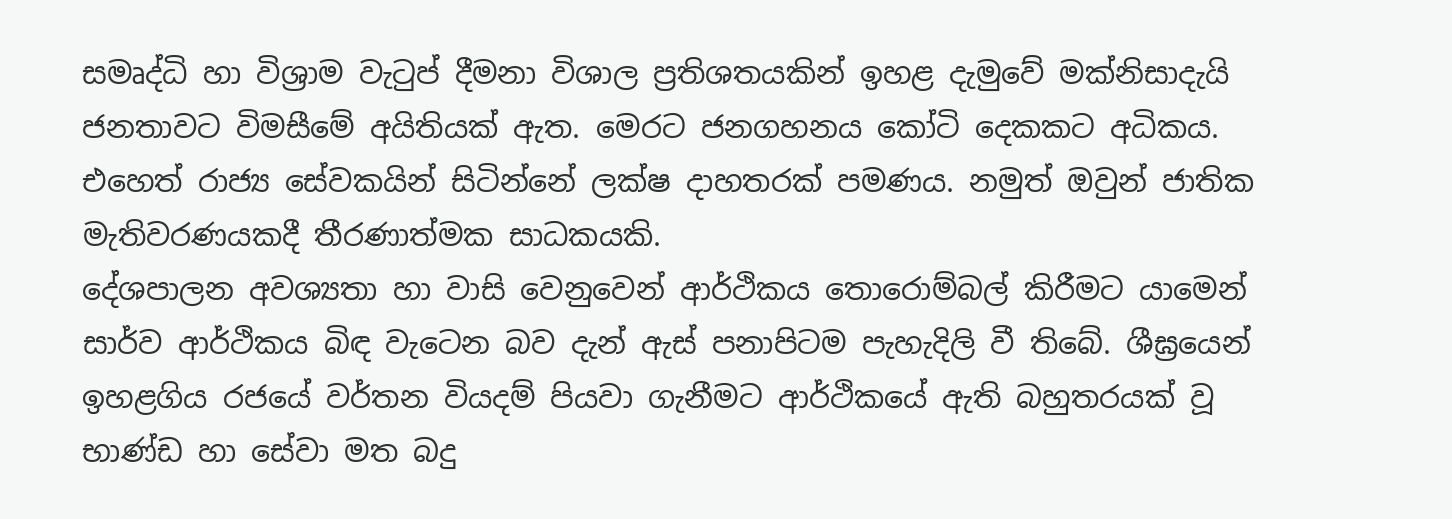සමෘද්ධි හා විශ්‍රාම වැටුප් දීමනා විශාල ප්‍රතිශතයකින් ඉහළ දැමුවේ මක්නිසාදැයි ජනතාවට විමසීමේ අයිතියක් ඇත. මෙරට ජනගහනය කෝටි දෙකකට අධිකය. එහෙත් රාජ්‍ය සේවකයින් සිටින්නේ ලක්ෂ දාහතරක් පමණය. නමුත් ඔවුන් ජාතික මැතිවරණයකදී තීරණාත්මක සාධකයකි.
දේශපාලන අවශ්‍යතා හා වාසි වෙනුවෙන් ආර්ථිකය තොරොම්බල් කිරීමට යාමෙන් සාර්ව ආර්ථිකය බිඳ වැටෙන බව දැන් ඇස් පනාපිටම පැහැදිලි වී තිබේ. ශීඝ්‍රයෙන් ඉහළගිය රජයේ වර්තන වියදම් පියවා ගැනීමට ආර්ථිකයේ ඇති බහුතරයක් වූ භාණ්ඩ හා සේවා මත බදු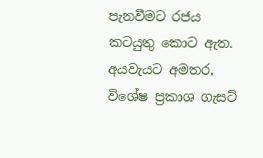පැනවීමට රජය කටයුතු කොට ඇත. අයවැයට අමතර, විශේෂ ප්‍රකාශ ගැසට්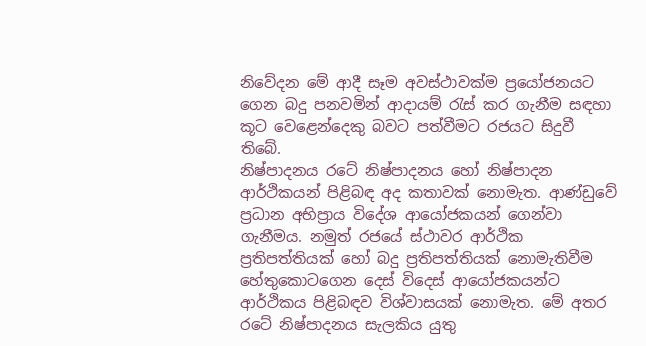නිවේදන මේ ආදී සෑම අවස්ථාවක්ම ප්‍රයෝජනයට ගෙන බදු පනවමින් ආදායම් රැස් කර ගැනීම සඳහා කූට වෙළෙන්දෙකු බවට පත්වීමට රජයට සිදුවී තිබේ.
නිෂ්පාදනය රටේ නිෂ්පාදනය හෝ නිෂ්පාදන  ආර්ථිකයන් පිළිබඳ අද කතාවක් නොමැත. ආණ්ඩුවේ ප්‍රධාන අභිප්‍රාය විදේශ ආයෝජකයන් ගෙන්වා ගැනීමය. නමුත් රජයේ ස්ථාවර ආර්ථික ප්‍රතිපත්තියක් හෝ බදු ප්‍රතිපත්තියක් නොමැතිවීම හේතුකොටගෙන දෙස් විදෙස් ආයෝජකයන්ට ආර්ථිකය පිළිබඳව විශ්වාසයක් නොමැත. මේ අතර රටේ නිෂ්පාදනය සැලකිය යුතු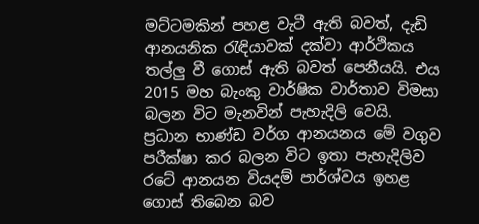මට්ටමකින් පහළ වැටී ඇති බවත්, දැඩි ආනයනික රැඳියාවක් දක්වා ආර්ථිකය තල්ලු වී ගොස් ඇති බවත් පෙනීයයි. එය 2015 මහ බැංකු වාර්ෂික වාර්තාව විමසා බලන විට මැනවින් පැහැදිලි වෙයි.
ප්‍රධාන භාණ්ඩ වර්ග ආනයනය මේ වගුව පරීක්ෂා කර බලන විට ඉතා පැහැදිලිව රටේ ආනයන වියදම් පාර්ශ්වය ඉහළ ගොස් තිබෙන බව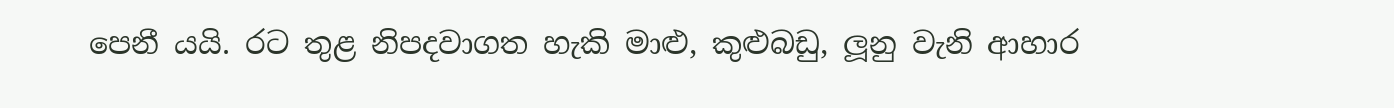පෙනී යයි. රට තුළ නිපදවාගත හැකි මාළු, කුළුබඩු, ලූනු වැනි ආහාර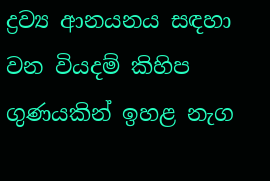ද්‍රව්‍ය ආනයනය සඳහා වන වියදම් කිහිප ගුණයකින් ඉහළ නැග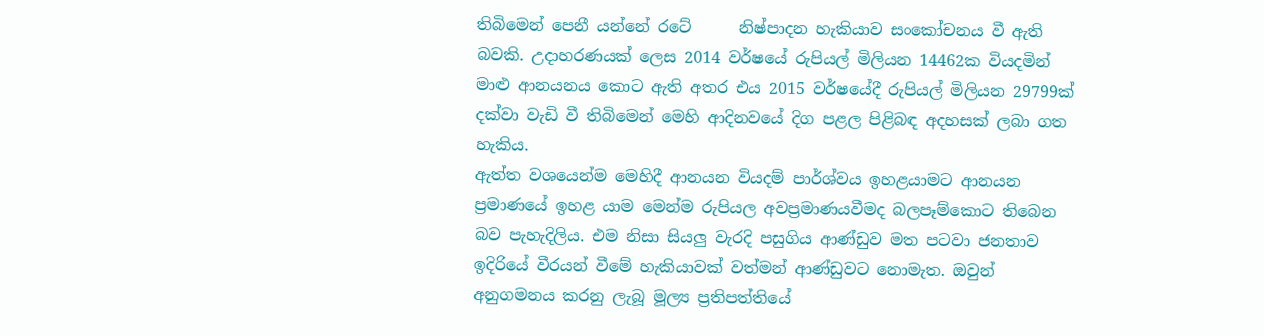තිබිමෙන් පෙනී යන්නේ රටේ      නිෂ්පාදන හැකියාව සංකෝචනය වී ඇති බවකි. උදාහරණයක් ලෙස 2014 වර්ෂයේ රුපියල් මිලියන 14462ක වියදමින් මාළු ආනයනය කොට ඇති අතර එය 2015 වර්ෂයේදී රුපියල් මිලියන 29799ක් දක්වා වැඩි වී තිබිමෙන් මෙහි ආදිනවයේ දිග පළල පිළිබඳ අදහසක් ලබා ගත හැකිය.
ඇත්ත වශයෙන්ම මෙහිදී ආනයන වියදම් පාර්ශ්වය ඉහළයාමට ආනයන ප්‍රමාණයේ ඉහළ යාම මෙන්ම රුපියල අවප්‍රමාණයවීමද බලපෑම්කොට තිබෙන බව පැහැදිලිය. එම නිසා සියලු වැරදි පසුගිය ආණ්ඩුව මත පටවා ජනතාව ඉදිරියේ වීරයන් වීමේ හැකියාවක් වත්මන් ආණ්ඩුවට නොමැත. ඔවුන් අනුගමනය කරනු ලැබූ මූල්‍ය ප්‍රතිපත්තියේ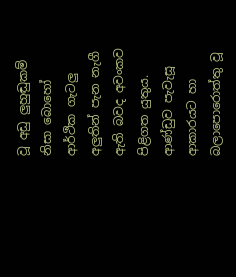වූ අඩු ලුහුඬුකම් නිසා බොහෝ ආර්ථික ගැටලු අලුතින් පැන නැගී ඇති බවද අවංකව පිළිගත යුතුය.
ආණ්ඩුව පැවැසූ ආකාරයට හා බලා‍පොරොත්තු වූ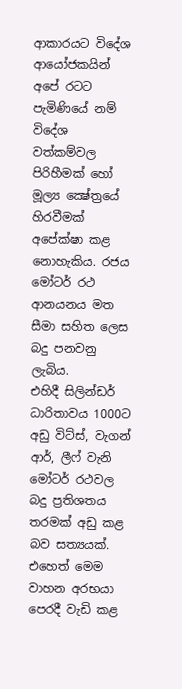ආකාරයට විදේශ ආයෝජකයින් අපේ රටට පැමිණියේ නම් විදේශ වත්කම්වල පිරිහීමක් හෝ මූල්‍ය ක්‍ෂේත්‍රයේ හිරවීමක් අපේක්ෂා කළ නොහැකිය. රජය මෝටර් රථ ආනයනය මත සීමා සහිත ලෙස බදු පනවනු ලැබිය.
එහිදී සිලින්ඩර් ධාරිතාවය 1000ට අඩු විට්ස්, වැගන් ආර්, ලීෆ් වැනි මෝටර් රථවල බදු ප්‍රතිශතය තරමක් අඩු කළ බව සත්‍යයක්. එහෙත් මෙම වාහන අරභයා පෙරදී වැඩි කළ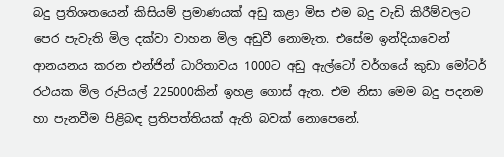බදු ප්‍රතිශතයෙන් කිසියම් ප්‍රමාණයක් අඩු කළා මිස එම බදු වැඩි කිරීම්වලට පෙර පැවැති මිල දක්වා වාහන මිල අඩුවී නොමැත. එසේම ඉන්දියාවෙන් ආනයනය කරන එන්ජින් ධාරිතාවය 1000ට අඩු ඇල්ටෝ වර්ගයේ කුඩා මෝටර් රථයක මිල රුපියල් 225000කින් ඉහළ ගොස් ඇත. එම නිසා මෙම බදු පදනම හා පැනවීම පිළිබඳ ප්‍රතිපත්තියක් ඇති බවක් නොපෙනේ.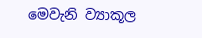මෙවැනි ව්‍යාකූල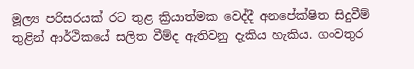මූල්‍ය පරිසරයක් රට තුළ ක්‍රියාත්මක වෙද්දී අනපේක්ෂිත සිදුවීම් තුළින් ආර්ථිකයේ සලිත වීම්ද ඇතිවනු දැකිය හැකිය. ගංවතුර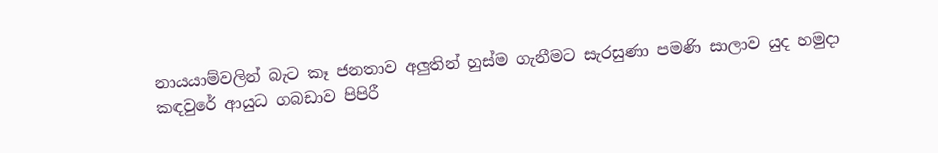නායයාම්වලින් බැට කෑ ජනතාව අලුතින් හුස්ම ගැනීමට සැරසුණා පමණි සාලාව යුද හමුදා කඳවුරේ ආයුධ ගබඩාව පිපිරී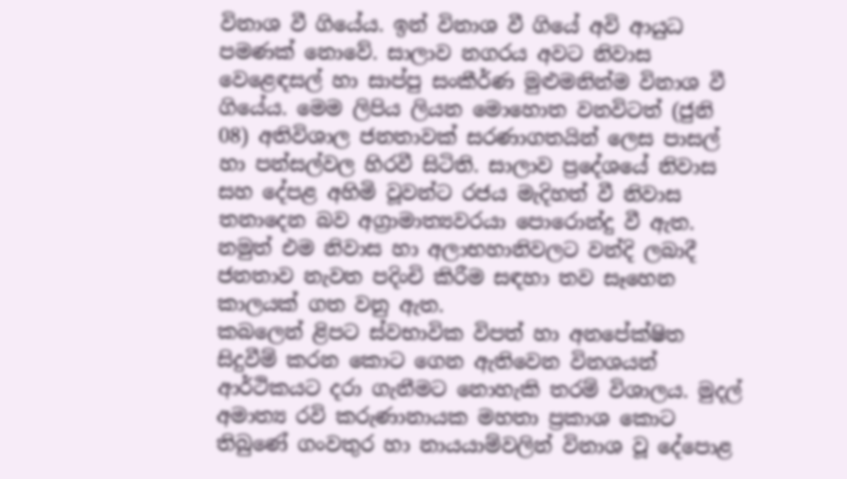විනාශ වී ගියේය. ඉන් විනාශ වී ගියේ අවි ආයුධ පමණක් නොවේ. සාලාව නගරය අවට නිවාස වෙළෙඳසල් හා සාප්පු සංකීර්ණ මුළුමනින්ම විනාශ වී ගියේය. මෙම ලිපිය ලියන මොහොත වනවිටත් (ජුනි 08) අතිවිශාල ජනතාවක් සරණාගතයින් ලෙස පාසල් හා පන්සල්වල හිරවී සිටිති. සාලාව ප්‍රදේශයේ නිවාස සහ දේපළ අහිමි වූවන්ට රජය මැදිහත් වී නිවාස තනාදෙන බව අග්‍රාමාත්‍යවරයා ‍පොරොන්දු වී ඇත. නමුත් එම නිවාස හා අලාභහානිවලට වන්දි ලබාදී ජනතාව නැවත පදිංචි කිරීම සඳහා තව සෑහෙන කාලයක් ගත වනු ඇත.
කබලෙන් ළිපට ස්වභාවික විපත් හා අනපේක්ෂිත සිදුවීම් කරන කොට ගෙන ඇතිවෙන විනශයන් ආර්ථිකයට දරා ගැනීමට නොහැකි තරම් විශාලය. මුදල් අමාත්‍ය රවි කරුණානායක මහතා ප්‍රකාශ කොට තිබුණේ ගංවතුර හා නායයාම්වලින් විනාශ වූ දේ‍පොළ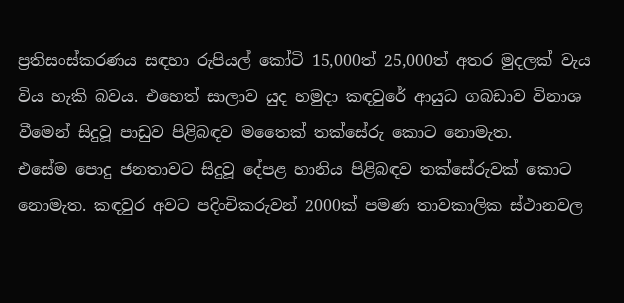ප්‍රතිසංස්කරණය සඳහා රුපියල් කෝටි 15,000ත් 25,000ත් අතර මුදලක් වැය විය හැකි බවය. එහෙත් සාලාව යුද හමුදා කඳවුරේ ආයුධ ගබඩාව විනාශ වීමෙන් සිදුවූ පාඩුව පිළිබඳව මතෛක් තක්සේරු කොට නොමැත. එසේම ‍පොදු ජනතාවට සිදුවූ දේපළ හානිය පිළිබඳව තක්සේරුවක් කොට නොමැත. කඳවුර අවට පදිංචිකරුවන් 2000ක් පමණ තාවකාලික ස්ථානවල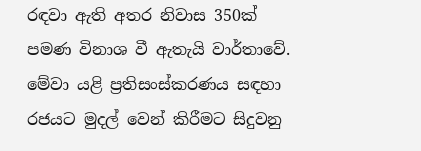රඳවා ඇති අතර නිවාස 350ක් පමණ විනාශ වී ඇතැයි වාර්තාවේ.
මේවා යළි ප්‍රතිසංස්කරණය සඳහා රජයට මුදල් වෙන් කිරීමට සිදුවනු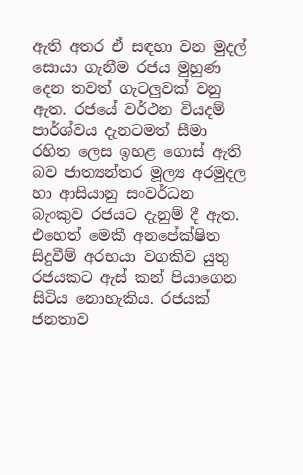ඇති අතර ඒ සඳහා වන මුදල් සොයා ගැනීම රජය මුහුණ දෙන තවත් ගැටලුවක් වනු ඇත. රජයේ වර්ථන වියදම් පාර්ශ්වය දැනටමත් සීමා රහිත ලෙස ඉහළ ගොස් ඇති බව ජාත්‍යන්තර මූල්‍ය අරමුදල හා ආසියානු සංවර්ධන බැංකුව රජයට දැනුම් දී ඇත.
එහෙත් මෙකී අනපේක්ෂිත සිදුවීම් අරභයා වගකිව යුතු රජයකට ඇස් කන් පියාගෙන සිටිය නොහැකිය. රජයක් ජනතාව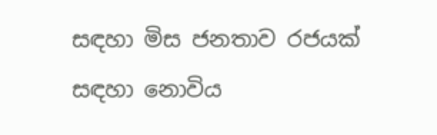සඳහා මිස ජනතාව රජයක් සඳහා නොවිය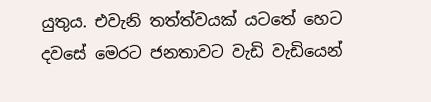යුතුය. එවැනි තත්ත්වයක් යටතේ හෙට දවසේ මෙරට ජනතාවට වැඩි වැඩියෙන්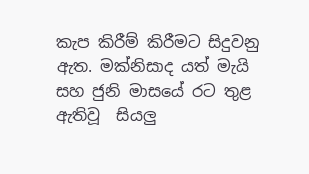කැප කිරීම් කිරීමට සිදුවනු ඇත. මක්නිසාද යත් මැයි සහ ජුනි මාසයේ රට තුළ ඇතිවූ  සියලු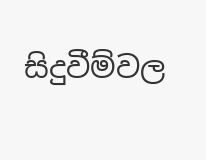සිදුවීම්වල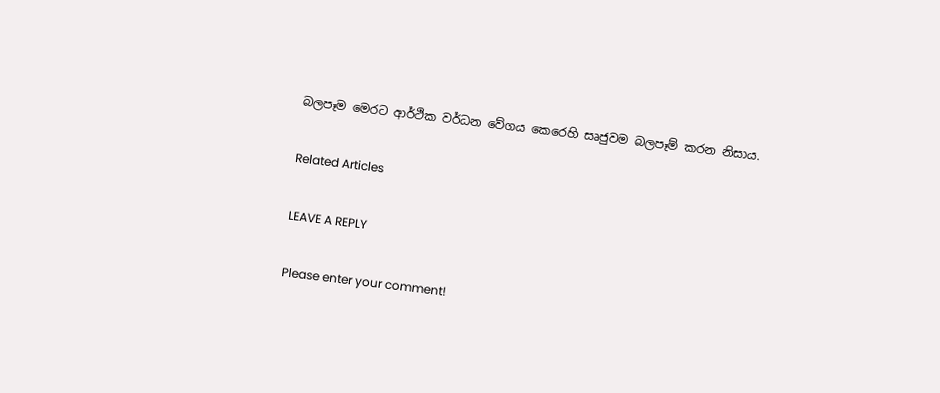බලපෑම මෙරට ආර්ථික වර්ධන වේගය කෙරෙහි සෘජුවම බලපෑම් කරන නිසාය.

Related Articles

LEAVE A REPLY

Please enter your comment!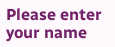Please enter your name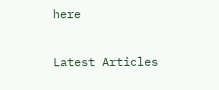here

Latest Articles